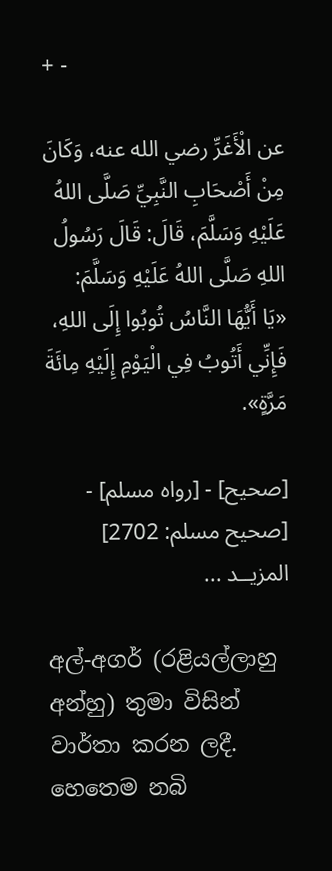+ -

عن الْأَغَرِّ رضي الله عنه، وَكَانَ مِنْ أَصْحَابِ النَّبِيِّ صَلَّى اللهُ عَلَيْهِ وَسَلَّمَ، قَالَ: قَالَ رَسُولُ اللهِ صَلَّى اللهُ عَلَيْهِ وَسَلَّمَ:
«يَا أَيُّهَا النَّاسُ تُوبُوا إِلَى اللهِ، فَإِنِّي أَتُوبُ فِي الْيَوْمِ إِلَيْهِ مِائَةَ مَرَّةٍ».

[صحيح] - [رواه مسلم] - [صحيح مسلم: 2702]
المزيــد ...

අල්-අගර් (රළියල්ලාහු අන්හු) තුමා විසින් වාර්තා කරන ලදී. හෙතෙම නබි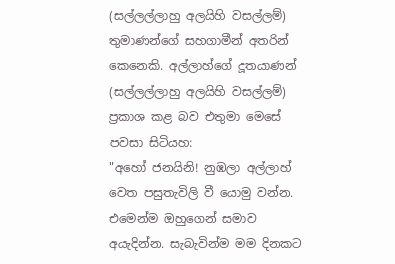(සල්ලල්ලාහු අලයිහි වසල්ලම්) තුමාණන්ගේ සහගාමීන් අතරින් කෙනෙකි. අල්ලාහ්ගේ දූතයාණන් (සල්ලල්ලාහු අලයිහි වසල්ලම්) ප්‍රකාශ කළ බව එතුමා මෙසේ පවසා සිටියහ:
"අහෝ ජනයිනි! නුඹලා අල්ලාහ් වෙත පසුතැවිලි වී යොමු වන්න. එමෙන්ම ඔහුගෙන් සමාව අයැදින්න. සැබැවින්ම මම දිනකට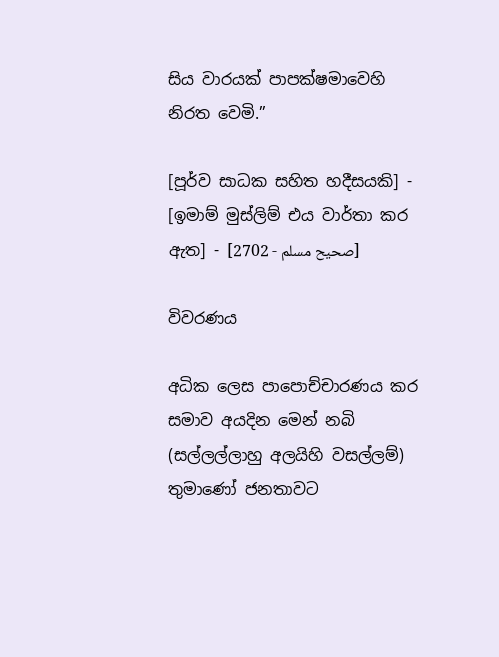සිය වාරයක් පාපක්ෂමාවෙහි නිරත වෙමි.”

[පූර්ව සාධක සහිත හදීසයකි] - [ඉමාම් මුස්ලිම් එය වාර්තා කර ඇත] - [صحيح مسلم - 2702]

විවරණය

අධික ලෙස පාපොච්චාරණය කර සමාව අයදින මෙන් නබි (සල්ලල්ලාහු අලයිහි වසල්ලම්) තුමාණෝ ජනතාවට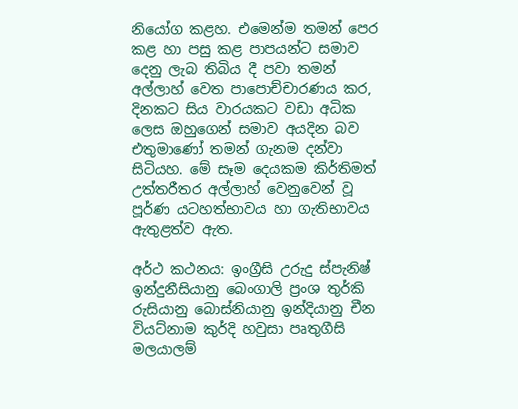නියෝග කළහ. එමෙන්ම තමන් පෙර කළ හා පසු කළ පාපයන්ට සමාව දෙනු ලැබ තිබිය දී පවා තමන් අල්ලාහ් වෙත පාපොච්චාරණය කර, දිනකට සිය වාරයකට වඩා අධික ලෙස ඔහුගෙන් සමාව අයදින බව එතුමාණෝ තමන් ගැනම දන්වා සිටියහ. මේ සෑම දෙයකම කිර්තිමත් උත්තරීතර අල්ලාහ් වෙනුවෙන් වූ පූර්ණ යටහත්භාවය හා ගැතිභාවය ඇතුළත්ව ඇත.

අර්ථ කථනය: ඉංග්‍රීසි උරුදු ස්පැනිෂ් ඉන්දුනීසියානු බෙංගාලි ප්‍රංශ තුර්කි රුසියානු බොස්නියානු ඉන්දියානු චීන වියට්නාම කුර්දි හවුසා පෘතුගීසි මලයාලම්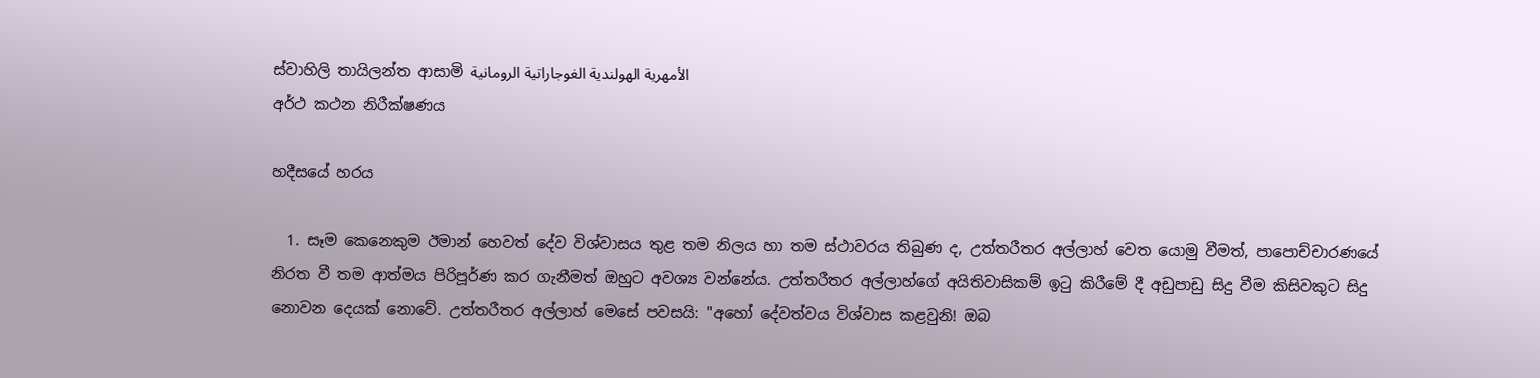ස්වාහිලි තායිලන්ත ආසාමි الأمهرية الهولندية الغوجاراتية الرومانية
අර්ථ කථන නිරීක්ෂණය

හදීසයේ හරය

  1. සෑම කෙනෙකුම ඊමාන් හෙවත් දේව විශ්වාසය තුළ තම නිලය හා තම ස්ථාවරය තිබුණ ද, උත්තරීතර අල්ලාහ් වෙත යොමු වීමත්, පාපොච්චාරණයේ නිරත වී තම ආත්මය පිරිපූර්ණ කර ගැනීමත් ඔහුට අවශ්‍ය වන්නේය. උත්තරීතර අල්ලාහ්ගේ අයිතිවාසිකම් ඉටු කිරීමේ දී අඩුපාඩු සිදු වීම කිසිවකුට සිදු නොවන දෙයක් නොවේ. උත්තරීතර අල්ලාහ් මෙසේ පවසයි: "අහෝ දේවත්වය විශ්වාස කළවුනි! ඔබ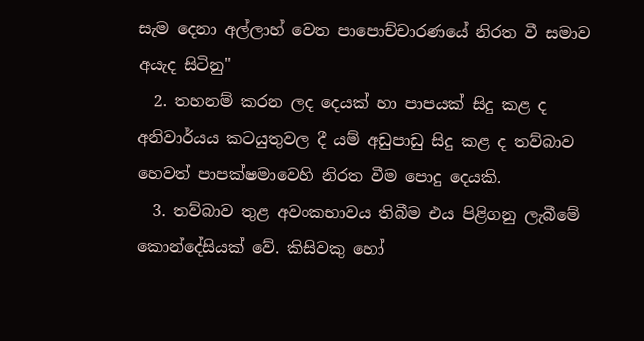සැම දෙනා අල්ලාහ් වෙත පාපොච්චාරණයේ නිරත වී සමාව අයැද සිටිනු"
  2. තහනම් කරන ලද දෙයක් හා පාපයක් සිදු කළ ද අනිවාර්යය කටයුතුවල දී යම් අඩුපාඩු සිදු කළ ද තව්බාව හෙවත් පාපක්ෂමාවෙහි නිරත වීම පොදු දෙයකි.
  3. තව්බාව තුළ අවංකභාවය තිබීම එය පිළිගනු ලැබීමේ කොන්දේසියක් වේ. කිසිවකු හෝ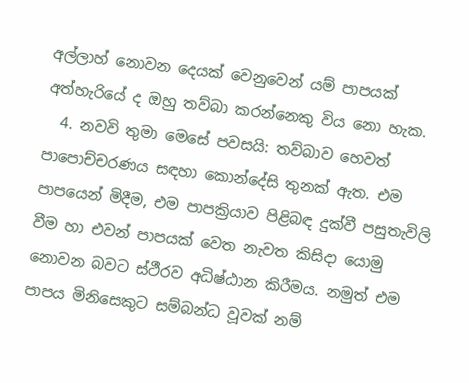අල්ලාහ් නොවන දෙයක් වෙනුවෙන් යම් පාපයක් අත්හැරියේ ද ඔහු තව්බා කරන්නෙකු විය නො හැක.
  4. නවවි තුමා මෙසේ පවසයි: තව්බාව හෙවත් පාපොච්චරණය සඳහා කොන්දේසි තුනක් ඇත. එම පාපයෙන් මිදීම, එම පාපක්‍රියාව පිළිබඳ දුක්වී පසුතැවිලි වීම හා එවන් පාපයක් වෙත නැවත කිසිදා යොමු නොවන බවට ස්ථීරව අධිෂ්ඨාන කිරීමය. නමුත් එම පාපය මිනිසෙකුට සම්බන්ධ වූවක් නම්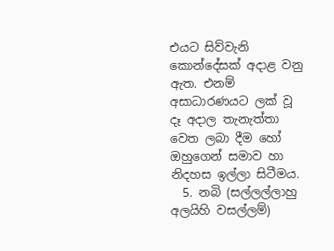එයට සිව්වැනි කොන්දේසක් අදාළ වනු ඇත. එනම් අසාධාරණයට ලක් වූ දෑ අදාල තැනැත්තා වෙත ලබා දීම හෝ ඔහුගෙන් සමාව හා නිදහස ඉල්ලා සිටීමය.
  5. නබි (සල්ලල්ලාහු අලයිහි වසල්ලම්)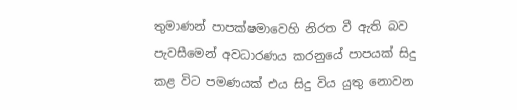තුමාණන් පාපක්ෂමාවෙහි නිරත වී ඇති බව පැවසීමෙන් අවධාරණය කරනුයේ පාපයක් සිදු කළ විට පමණයක් එය සිදු විය යුතු නොවන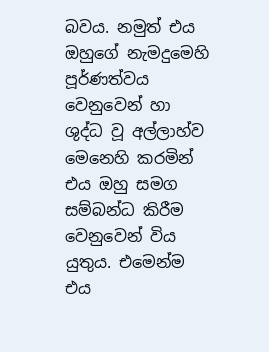බවය. නමුත් එය ඔහුගේ නැමදුමෙහි පූර්ණත්වය වෙනුවෙන් හා ශුද්ධ වූ අල්ලාහ්ව මෙනෙහි කරමින් එය ඔහු සමග සම්බන්ධ කිරීම වෙනුවෙන් විය යුතුය. එමෙන්ම එය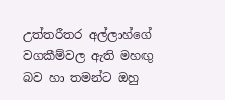උත්තරීතර අල්ලාහ්ගේ වගකීම්වල ඇති මහඟු බව හා තමන්ට ඔහු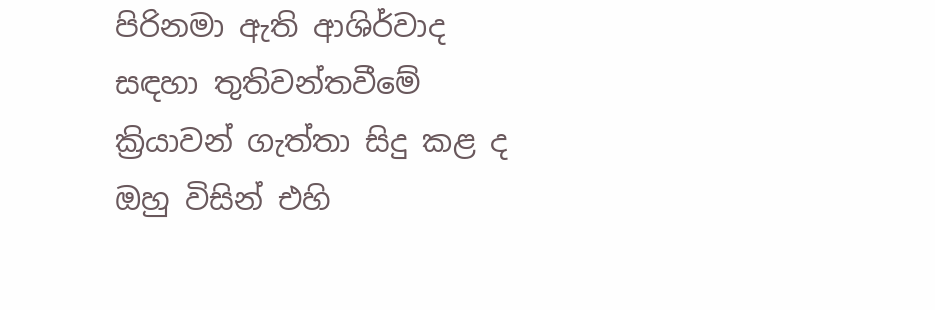පිරිනමා ඇති ආශිර්වාද සඳහා තුතිවන්තවීමේ ක්‍රියාවන් ගැත්තා සිදු කළ ද ඔහු විසින් එහි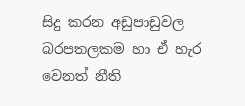සිදු කරන අඩුපාඩුවල බරපතලකම හා ඒ හැර වෙනත් නීති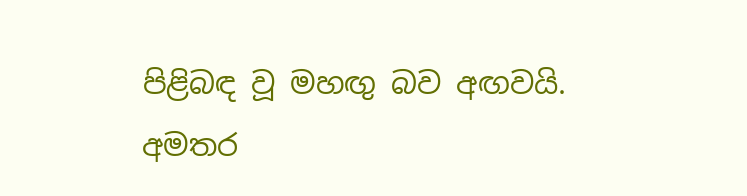පිළිබඳ වූ මහඟු බව අඟවයි.
අමතර